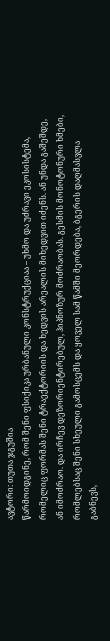ავტორი: თუთა ჯგუშია
წარმოიდგინე, რომ შენი ფსიქიკა ურბანული კონსტრუქციაა – უხმო და უძრავი ეკოსისტემა, რომელიც ფორმას შენი ტრაექტორიის და ხედვის არეალის მიხედვით იძენს. ან უნდა გაშეშდე, ან იმოძრაო. და ირჩევ დეზორიენტირებულ, ჰიპნოზურ მოძრაობას. გესმის მონოტონური ხმები, რომლებსაც შენი სხეული გამოსცემს და ყოველ სამ წამში მეორდება, ბგერის დაღმასვლა გაბნევს,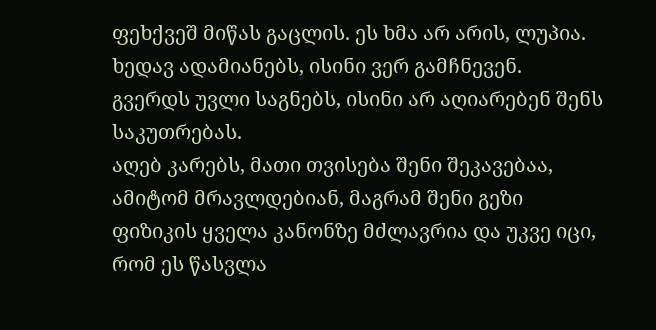ფეხქვეშ მიწას გაცლის. ეს ხმა არ არის, ლუპია.
ხედავ ადამიანებს, ისინი ვერ გამჩნევენ.
გვერდს უვლი საგნებს, ისინი არ აღიარებენ შენს საკუთრებას.
აღებ კარებს, მათი თვისება შენი შეკავებაა, ამიტომ მრავლდებიან, მაგრამ შენი გეზი ფიზიკის ყველა კანონზე მძლავრია და უკვე იცი, რომ ეს წასვლა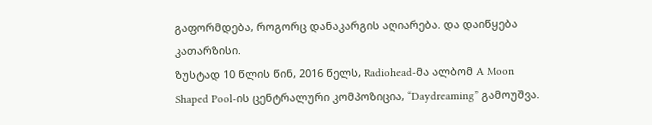გაფორმდება, როგორც დანაკარგის აღიარება. და დაიწყება კათარზისი.
ზუსტად 10 წლის წინ, 2016 წელს, Radiohead-მა ალბომ A Moon Shaped Pool-ის ცენტრალური კომპოზიცია, “Daydreaming” გამოუშვა.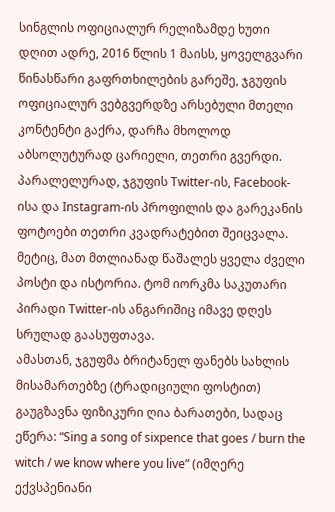სინგლის ოფიციალურ რელიზამდე ხუთი დღით ადრე, 2016 წლის 1 მაისს, ყოველგვარი წინასწარი გაფრთხილების გარეშე, ჯგუფის ოფიციალურ ვებგვერდზე არსებული მთელი კონტენტი გაქრა, დარჩა მხოლოდ აბსოლუტურად ცარიელი, თეთრი გვერდი.
პარალელურად, ჯგუფის Twitter-ის, Facebook-ისა და Instagram-ის პროფილის და გარეკანის ფოტოები თეთრი კვადრატებით შეიცვალა. მეტიც, მათ მთლიანად წაშალეს ყველა ძველი პოსტი და ისტორია. ტომ იორკმა საკუთარი პირადი Twitter-ის ანგარიშიც იმავე დღეს სრულად გაასუფთავა.
ამასთან, ჯგუფმა ბრიტანელ ფანებს სახლის მისამართებზე (ტრადიციული ფოსტით) გაუგზავნა ფიზიკური ღია ბარათები, სადაც ეწერა: “Sing a song of sixpence that goes / burn the witch / we know where you live” (იმღერე ექვსპენიანი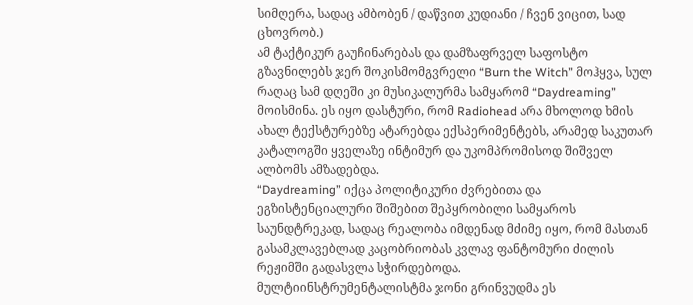სიმღერა, სადაც ამბობენ / დაწვით კუდიანი / ჩვენ ვიცით, სად ცხოვრობ.)
ამ ტაქტიკურ გაუჩინარებას და დამზაფრველ საფოსტო გზავნილებს ჯერ შოკისმომგვრელი “Burn the Witch” მოჰყვა, სულ რაღაც სამ დღეში კი მუსიკალურმა სამყარომ “Daydreaming” მოისმინა. ეს იყო დასტური, რომ Radiohead არა მხოლოდ ხმის ახალ ტექსტურებზე ატარებდა ექსპერიმენტებს, არამედ საკუთარ კატალოგში ყველაზე ინტიმურ და უკომპრომისოდ შიშველ ალბომს ამზადებდა.
“Daydreaming” იქცა პოლიტიკური ძვრებითა და ეგზისტენციალური შიშებით შეპყრობილი სამყაროს საუნდტრეკად, სადაც რეალობა იმდენად მძიმე იყო, რომ მასთან გასამკლავებლად კაცობრიობას კვლავ ფანტომური ძილის რეჟიმში გადასვლა სჭირდებოდა.
მულტიინსტრუმენტალისტმა ჯონი გრინვუდმა ეს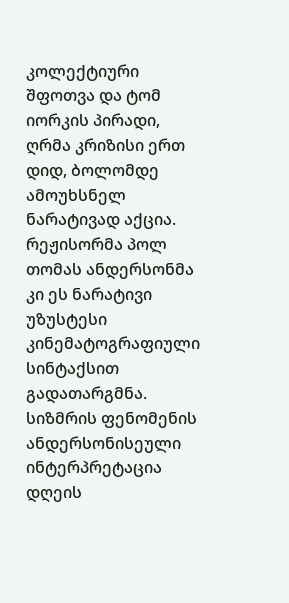კოლექტიური შფოთვა და ტომ იორკის პირადი, ღრმა კრიზისი ერთ დიდ, ბოლომდე ამოუხსნელ ნარატივად აქცია. რეჟისორმა პოლ თომას ანდერსონმა კი ეს ნარატივი უზუსტესი კინემატოგრაფიული სინტაქსით გადათარგმნა. სიზმრის ფენომენის ანდერსონისეული ინტერპრეტაცია დღეის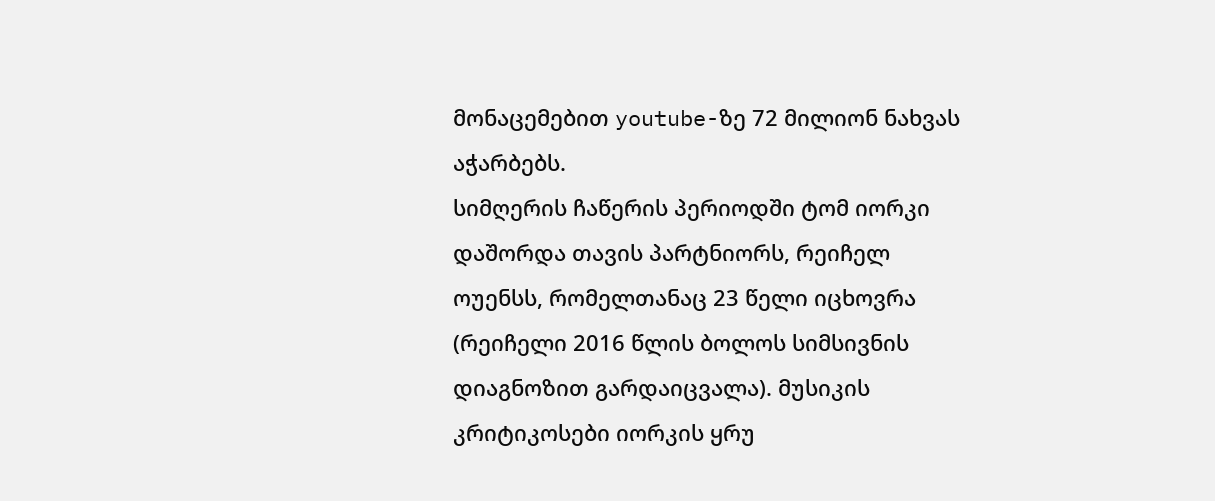მონაცემებით youtube-ზე 72 მილიონ ნახვას აჭარბებს.
სიმღერის ჩაწერის პერიოდში ტომ იორკი დაშორდა თავის პარტნიორს, რეიჩელ ოუენსს, რომელთანაც 23 წელი იცხოვრა (რეიჩელი 2016 წლის ბოლოს სიმსივნის დიაგნოზით გარდაიცვალა). მუსიკის კრიტიკოსები იორკის ყრუ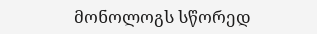მონოლოგს სწორედ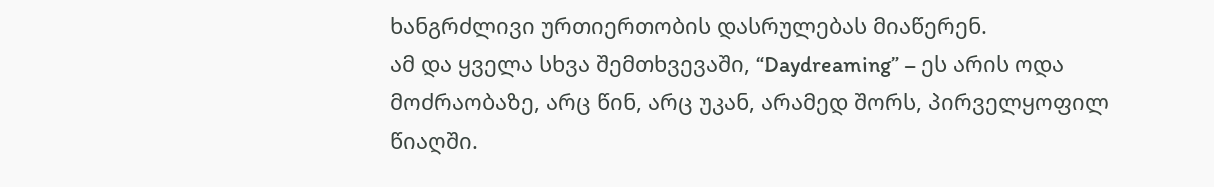ხანგრძლივი ურთიერთობის დასრულებას მიაწერენ.
ამ და ყველა სხვა შემთხვევაში, “Daydreaming” – ეს არის ოდა მოძრაობაზე, არც წინ, არც უკან, არამედ შორს, პირველყოფილ წიაღში.